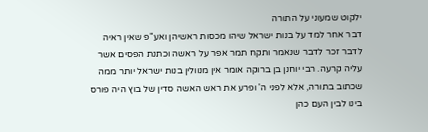ילקוט שמעוני על התורה
דבר אחר למד על בנות ישראל שיהו מכסות ראשיהן ואע"פ שאין ראיה לדבר זכר לדבר שנאמר ותקח תמר אפר על ראשה וכתנת הפסים אשר עליה קרעה. רבי יוחנן בן ברוקה אומר אין מנוולין בנות ישראל יותר ממה שכתוב בתורה, אלא לפני ה' ופרע את ראש האשה סדין של בוץ היה פורס בינו לבין העם כהן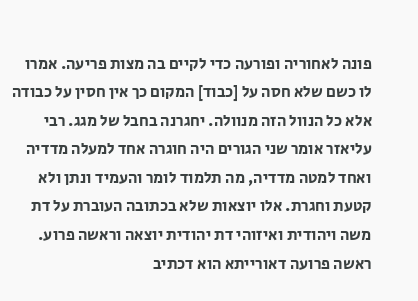פונה לאחוריה ופורעה כדי לקיים בה מצות פריעה. אמרו לו כשם שלא חסה על [כבוד] המקום כך אין חסין על כבודה אלא כל הנוול הזה מנוולה. יחגרנה בחבל של מגג. רבי עליאזר אומר שני הגורים היה חוגרה אחד למעלה מדדיה ואחד למטה מדדיה, מה תלמוד לומר והעמיד ונתן ולא קטעת וחגרת. אלו יוצאות שלא בכתובה העוברת על דת משה ויהודית ואיזוהי דת יהודית יוצאה וראשה פרוע. ראשה פרועה דאורייתא הוא דכתיב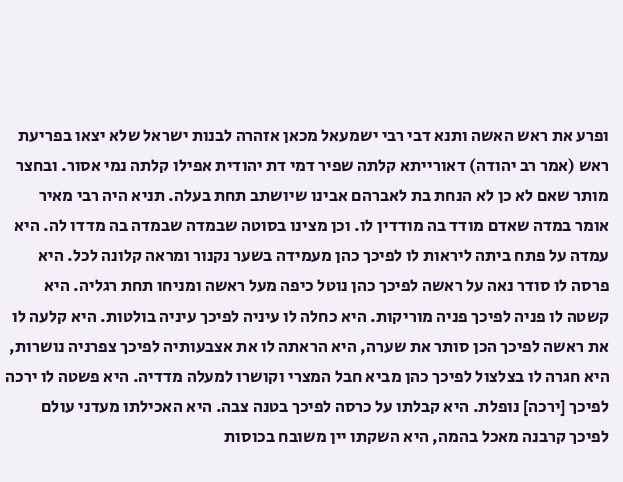ופרע את ראש האשה ותנא דבי רבי ישמעאל מכאן אזהרה לבנות ישראל שלא יצאו בפריעת ראש (אמר רב יהודה) דאורייתא קלתה שפיר דמי דת יהודית אפילו קלתה נמי אסור. ובחצר מותר שאם לא כן לא הנחת בת לאברהם אבינו שיושתב תחת בעלה. תניא היה רבי מאיר אומר במדה שאדם מודד בה מודדין לו. וכן מצינו בסוטה שבמדה שבמדה בה מדדו לה. היא עמדה על פתח ביתה ליראות לו לפיכך כהן מעמידה בשער נקנור ומראה קלונה לכל. היא פרסה לו סודר נאה על ראשה לפיכך כהן נוטל כיפה מעל ראשה ומניחו תחת רגליה. היא קשטה לו פניה לפיכך פניה מוריקות. היא כחלה לו עיניה לפיכך עיניה בולטות. היא קלעה לו את ראשה לפיכך הכן סותר את שערה, היא הראתה לו את אצבעותיה לפיכך צפרניה נושרות, היא חגרה לו בצלצול לפיכך כהן מביא חבל המצרי וקושרו למעלה מדדיה. היא פשטה לו ירכה לפיכך [ירכה] נופלת. היא קבלתו על כרסה לפיכך בטנה צבה. היא האכילתו מעדני עולם לפיכך קרבנה מאכל בהמה, היא השקתו יין משובח בכוסות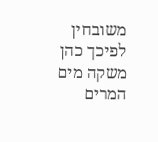משובחין לפיכך כהן משקה מים המרים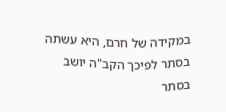במקידה של חרם, היא עשתה בסתר לפיכך הקב"ה יושב בסתר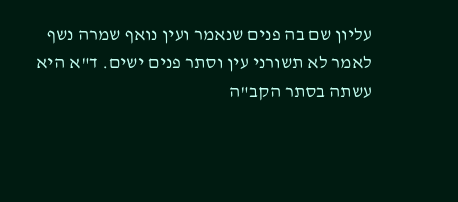עליון שם בה פנים שנאמר ועין נואף שמרה נשף לאמר לא תשורני עין וסתר פנים ישים. ד"א היא עשתה בסתר הקב"ה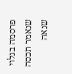פרסמה בגלוי שנאמר תכסה שנאה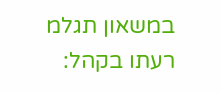במשאון תגלמ רעתו בקהל: